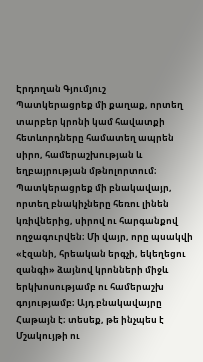Էրդողան Գյումյուշ
Պատկերացրեք մի քաղաք, որտեղ տարբեր կրոնի կամ հավատքի հետևորդները համատեղ ապրեն սիրո, համերաշխության և եղբայրության մթնոլորտում։ Պատկերացրեք մի բնակավայր, որտեղ բնակիչները հեռու լինեն կռիվներից, սիրով ու հարգանքով ողջագուրվեն։ Մի վայր, որը պսակվի «էզանի, հրեական երգչի, եկեղեցու զանգի» ձայնով կրոնների միջև երկխոսությամբ ու համերաշխ գոյությամբ։ Այդ բնակավայրը Հաթայն է։ տեսեք, թե ինչպես է Մշակույթի ու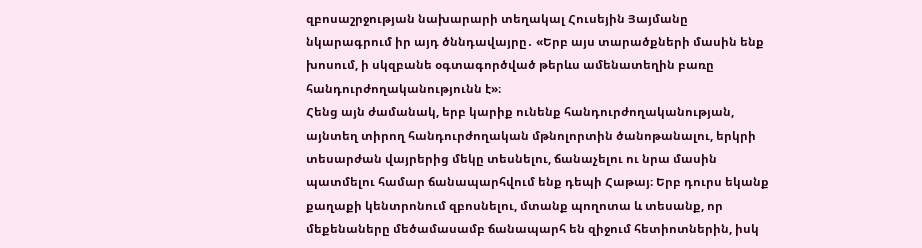զբոսաշրջության նախարարի տեղակալ Հուսեյին Յայմանը նկարագրում իր այդ ծննդավայրը․ «Երբ այս տարածքների մասին ենք խոսում, ի սկզբանե օգտագործված թերևս ամենատեղին բառը հանդուրժողականությունն է»։
Հենց այն ժամանակ, երբ կարիք ունենք հանդուրժողականության, այնտեղ տիրող հանդուրժողական մթնոլորտին ծանոթանալու, երկրի տեսարժան վայրերից մեկը տեսնելու, ճանաչելու ու նրա մասին պատմելու համար ճանապարհվում ենք դեպի Հաթայ։ Երբ դուրս եկանք քաղաքի կենտրոնում զբոսնելու, մտանք պողոտա և տեսանք, որ մեքենաները մեծամասամբ ճանապարհ են զիջում հետիոտներին, իսկ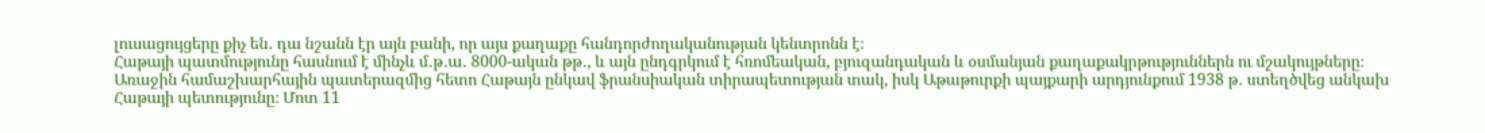լուսացույցերը քիչ են․ դա նշանն էր այն բանի, որ այս քաղաքը հանդորժողականության կենտրոնն է։
Հաթայի պատմությունը հասնում է մինչև մ․թ․ա․ 8000-ական թթ․, և այն ընդգրկում է հռոմեական, բյուզանդական և օսմանյան քաղաքակրթություններն ու մշակույթները։ Առաջին համաշխարհային պատերազմից հետո Հաթայն ընկավ ֆրանսիական տիրապետության տակ, իսկ Աթաթուրքի պայքարի արդյունքում 1938 թ․ ստեղծվեց անկախ Հաթայի պետությունը։ Մոտ 11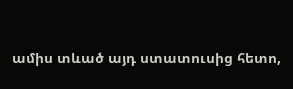ամիս տևած այդ ստատուսից հետո,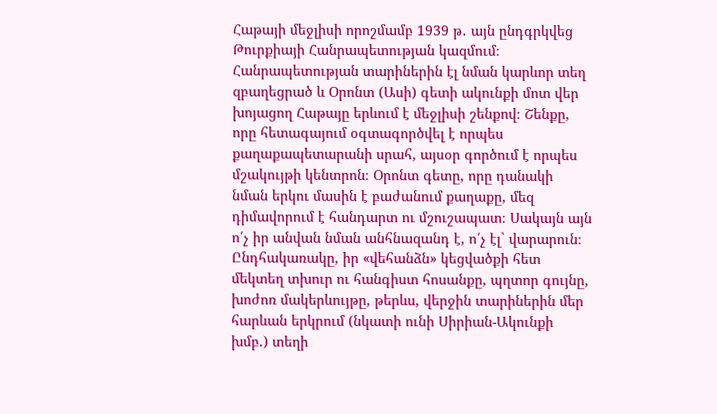Հաթայի մեջլիսի որոշմամբ 1939 թ․ այն ընդգրկվեց Թուրքիայի Հանրապետության կազմում։
Հանրապետության տարիներին էլ նման կարևոր տեղ զբաղեցրած և Օրոնտ (Ասի) գետի ակունքի մոտ վեր խոյացող Հաթայը երևում է մեջլիսի շենքով։ Շենքը, որը հետագայում օգտագործվել է որպես քաղաքապետարանի սրահ, այսօր գործում է որպես մշակույթի կենտրոն։ Օրոնտ գետը, որը դանակի նման երկու մասին է բաժանում քաղաքը, մեզ դիմավորում է հանդարտ ու մշուշապատ։ Սակայն այն ո՛չ իր անվան նման անհնազանդ է, ո՛չ էլ` վարարուն։ Ընդհակառակը, իր «վեհանձն» կեցվածքի հետ մեկտեղ տխուր ու հանգիստ հոսանքը, պղտոր գույնը, խոժոռ մակերևույթը, թերևս, վերջին տարիներին մեր հարևան երկրում (նկատի ունի Սիրիան-Ակունքի խմբ.) տեղի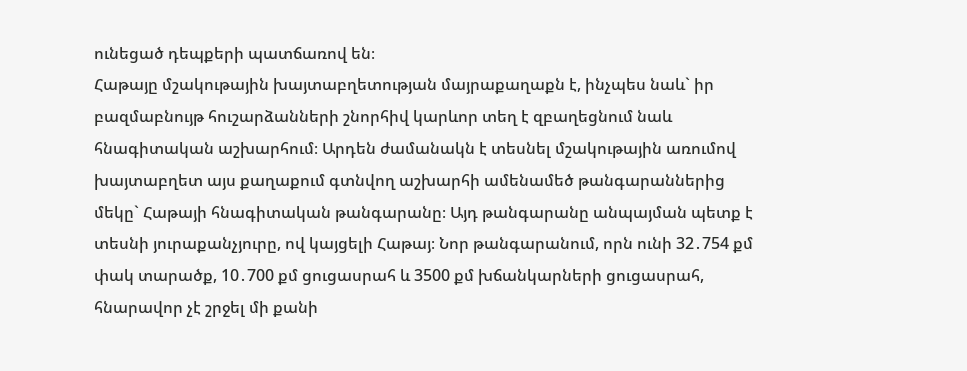ունեցած դեպքերի պատճառով են։
Հաթայը մշակութային խայտաբղետության մայրաքաղաքն է, ինչպես նաև` իր բազմաբնույթ հուշարձանների շնորհիվ կարևոր տեղ է զբաղեցնում նաև հնագիտական աշխարհում։ Արդեն ժամանակն է տեսնել մշակութային առումով խայտաբղետ այս քաղաքում գտնվող աշխարհի ամենամեծ թանգարաններից մեկը` Հաթայի հնագիտական թանգարանը։ Այդ թանգարանը անպայման պետք է տեսնի յուրաքանչյուրը, ով կայցելի Հաթայ։ Նոր թանգարանում, որն ունի 32․754 քմ փակ տարածք, 10․700 քմ ցուցասրահ և 3500 քմ խճանկարների ցուցասրահ, հնարավոր չէ շրջել մի քանի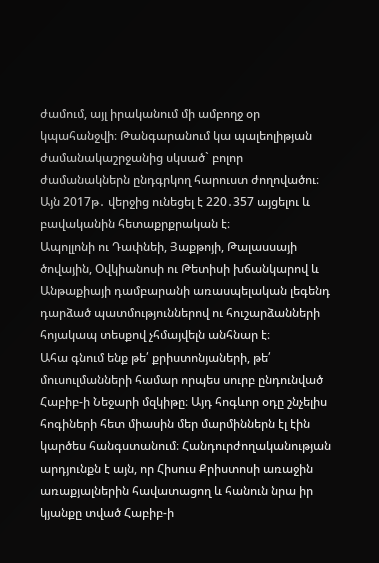ժամում, այլ իրականում մի ամբողջ օր կպահանջվի։ Թանգարանում կա պալեոլիթյան ժամանակաշրջանից սկսած` բոլոր ժամանակներն ընդգրկող հարուստ ժողովածու։ Այն 2017թ․ վերջից ունեցել է 220․357 այցելու և բավականին հետաքրքրական է։
Ապոլլոնի ու Դափնեի, Յաքթոյի, Թալասսայի ծովային, Օվկիանոսի ու Թետիսի խճանկարով և Անթաքիայի դամբարանի առասպելական լեգենդ դարձած պատմություններով ու հուշարձանների հոյակապ տեսքով չհմայվելն անհնար է։
Ահա գնում ենք թե՛ քրիստոնյաների, թե՛ մուսուլմանների համար որպես սուրբ ընդունված Հաբիբ-ի Նեջարի մզկիթը։ Այդ հոգևոր օդը շնչելիս հոգիների հետ միասին մեր մարմիններն էլ էին կարծես հանգստանում։ Հանդուրժողականության արդյունքն է այն, որ Հիսուս Քրիստոսի առաջին առաքյալներին հավատացող և հանուն նրա իր կյանքը տված Հաբիբ-ի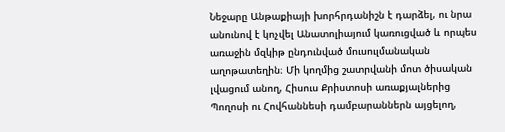Նեջարը Անթաքիայի խորհրդանիշն է դարձել, ու նրա անունով է կոչվել Անատոլիայում կառուցված և որպես առաջին մզկիթ ընդունված մուսուլմանական աղոթատեղին։ Մի կողմից շատրվանի մոտ ծիսական լվացում անող, Հիսուս Քրիստոսի առաքյալներից Պողոսի ու Հովհաննեսի դամբարաններն այցելող,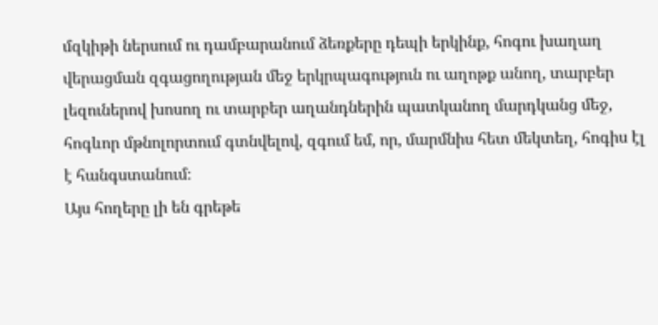մզկիթի ներսում ու դամբարանում ձեռքերը դեպի երկինք, հոգու խաղաղ վերացման զգացողության մեջ երկրպագություն ու աղոթք անող, տարբեր լեզուներով խոսող ու տարբեր աղանդներին պատկանող մարդկանց մեջ, հոգևոր մթնոլորտում գտնվելով, զգում եմ, որ, մարմնիս հետ մեկտեղ, հոգիս էլ է հանգստանում։
Այս հողերը լի են գրեթե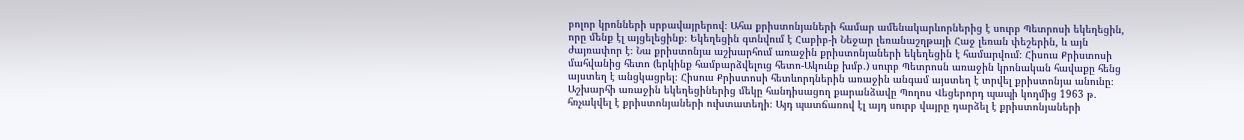բոլոր կրոնների սրբավայրերով։ Ահա քրիստոնյաների համար ամենակարևորներից է սուրբ Պետրոսի եկեղեցին, որը մենք էլ այցելեցինք։ Եկեղեցին գտնվում է Հաբիբ-ի Նեջար լեռանաշղթայի Հաջ լեռան փեշերին, և այն ժայռափոր է։ Նա քրիստոնյա աշխարհում առաջին քրիստոնյաների եկեղեցին է համարվում։ Հիսուս Քրիստոսի մահվանից հետո (երկինք համբարձվելուց հետո-Ակունք խմբ․) սուրբ Պետրոսն առաջին կրոնական հավաքը հենց այստեղ է անցկացրել։ Հիսուս Քրիստոսի հետևորդներին առաջին անգամ այստեղ է տրվել քրիստոնյա անունը։ Աշխարհի առաջին եկեղեցիներից մեկը հանդիսացող քարանձավը Պողոս Վեցերորդ պապի կողմից 1963 թ․ հռչակվել է քրիստոնյաների ուխտատեղի։ Այդ պատճառով էլ այդ սուրբ վայրը դարձել է քրիստոնյաների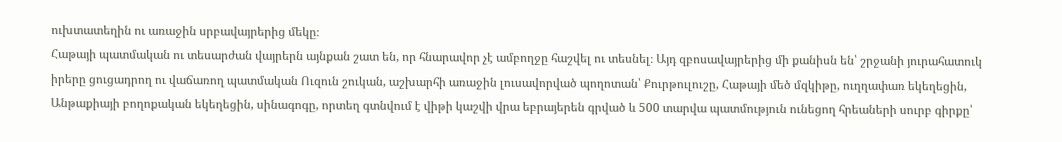ուխտատեղին ու առաջին սրբավայրերից մեկը։
Հաթայի պատմական ու տեսարժան վայրերն այնքան շատ են, որ հնարավոր չէ ամբողջը հաշվել ու տեսնել։ Այդ զբոսավայրերից մի քանիսն են՝ շրջանի յուրահատուկ իրերը ցուցադրող ու վաճառող պատմական Ուզուն շուկան, աշխարհի առաջին լուսավորված պողոտան՝ Քուրթուլուշը, Հաթայի մեծ մզկիթը, ուղղափառ եկեղեցին, Անթաքիայի բողոքական եկեղեցին, սինագոգը, որտեղ գտնվում է վիթի կաշվի վրա եբրայերեն գրված և 500 տարվա պատմություն ունեցող հրեաների սուրբ գիրքը՝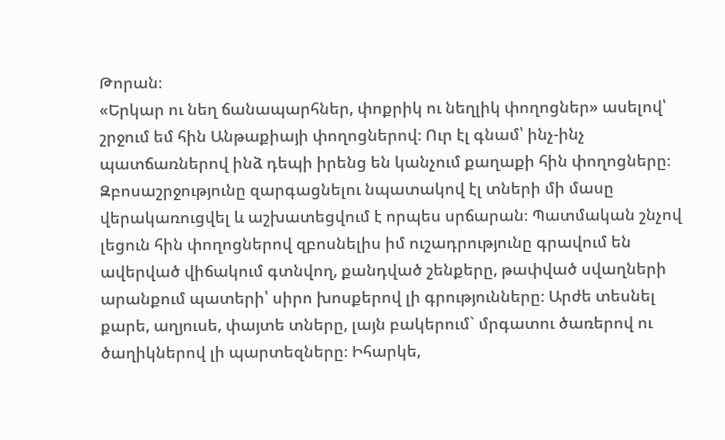Թորան։
«Երկար ու նեղ ճանապարհներ, փոքրիկ ու նեղլիկ փողոցներ» ասելով՝ շրջում եմ հին Անթաքիայի փողոցներով։ Ուր էլ գնամ՝ ինչ-ինչ պատճառներով ինձ դեպի իրենց են կանչում քաղաքի հին փողոցները։ Զբոսաշրջությունը զարգացնելու նպատակով էլ տների մի մասը վերակառուցվել և աշխատեցվում է որպես սրճարան։ Պատմական շնչով լեցուն հին փողոցներով զբոսնելիս իմ ուշադրությունը գրավում են ավերված վիճակում գտնվող, քանդված շենքերը, թափված սվաղների արանքում պատերի՝ սիրո խոսքերով լի գրությունները։ Արժե տեսնել քարե, աղյուսե, փայտե տները, լայն բակերում` մրգատու ծառերով ու ծաղիկներով լի պարտեզները։ Իհարկե,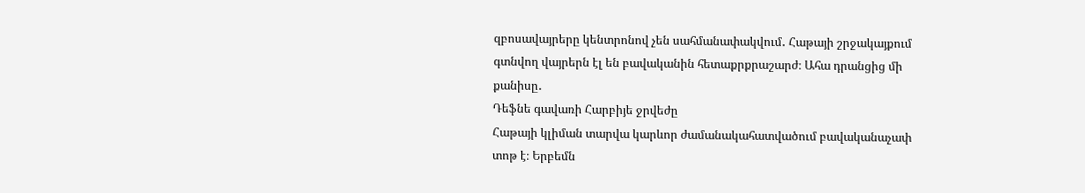զբոսավայրերը կենտրոնով չեն սահմանափակվում․ Հաթայի շրջակայքում գտնվող վայրերն էլ են բավականին հետաքրքրաշարժ։ Ահա դրանցից մի քանիսը․
Դեֆնե գավառի Հարբիյե ջրվեժը
Հաթայի կլիման տարվա կարևոր ժամանակահատվածում բավականաչափ տոթ է։ Երբեմն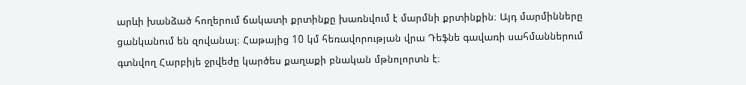արևի խանձած հողերում ճակատի քրտինքը խառնվում է մարմնի քրտինքին։ Այդ մարմինները ցանկանում են զովանալ։ Հաթայից 10 կմ հեռավորության վրա Դեֆնե գավառի սահմաններում գտնվող Հարբիյե ջրվեժը կարծես քաղաքի բնական մթնոլորտն է։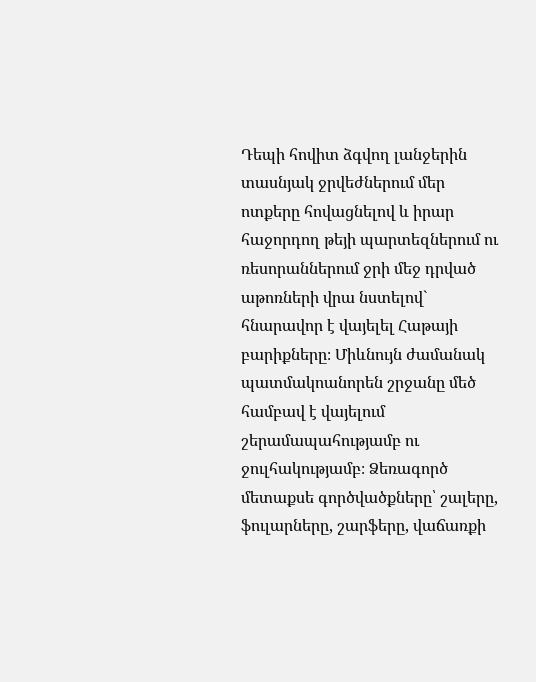Դեպի հովիտ ձգվող լանջերին տասնյակ ջրվեժներում մեր ոտքերը հովացնելով և իրար հաջորդող թեյի պարտեզներում ու ռեսորաններում ջրի մեջ դրված աթոռների վրա նստելով` հնարավոր է վայելել Հաթայի բարիքները։ Միևնույն ժամանակ պատմակոանորեն շրջանը մեծ համբավ է վայելում շերամապահությամբ ու ջուլհակությամբ։ Ձեռագործ մետաքսե գործվածքները՝ շալերը, ֆուլարները, շարֆերը, վաճառքի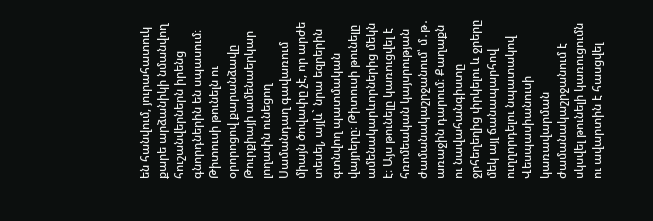են հանվում, յուրահատուկ քարե արձանիկի նմանվող հուշանվերներն իրենց գնորդներին են սպասում։
Թիտուսի թունելն ու օրորոցով քարանձավը
Թուրքիայի ամենաերկար լողափն ունեցող Սամանդաղ գավառում միայն ծովափը չէ, որ արժե տեսել, այլև` նրա եզրերին գտնվող պատմական վայրերը։ Թիտուսի թունելը ամենակարևորներից մեկն է։ Այս թունելը կառուցվել է հռոմեական կայսրության ժամանակաշրջանում՝ մ․թ․ առաջին դարում։ Քաղաքն ու նավահանգիստը ջրհեղեղից փրկելու և ջրերը մեկ այլ ճանապարհով ուղղորդելու նպատակով Վեսպասիանուսի կառավարման ժամանակաշրջանում է սկսվել թունելի կառուցումն ու ավարտին է հասցվել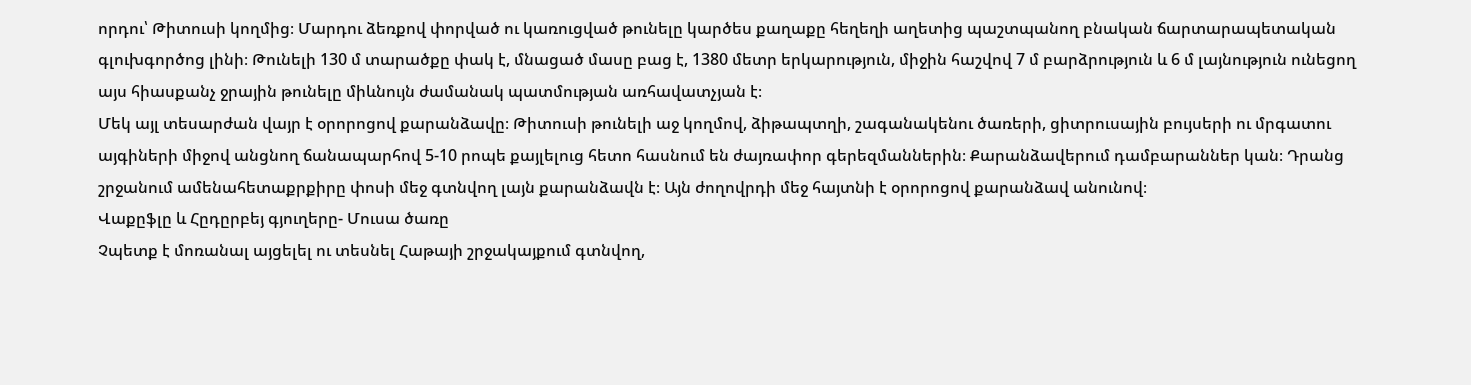որդու՝ Թիտուսի կողմից։ Մարդու ձեռքով փորված ու կառուցված թունելը կարծես քաղաքը հեղեղի աղետից պաշտպանող բնական ճարտարապետական գլուխգործոց լինի։ Թունելի 130 մ տարածքը փակ է, մնացած մասը բաց է, 1380 մետր երկարություն, միջին հաշվով 7 մ բարձրություն և 6 մ լայնություն ունեցող այս հիասքանչ ջրային թունելը միևնույն ժամանակ պատմության առհավատչյան է։
Մեկ այլ տեսարժան վայր է օրորոցով քարանձավը։ Թիտուսի թունելի աջ կողմով, ձիթապտղի, շագանակենու ծառերի, ցիտրուսային բույսերի ու մրգատու այգիների միջով անցնող ճանապարհով 5-10 րոպե քայլելուց հետո հասնում են ժայռափոր գերեզմաններին։ Քարանձավերում դամբարաններ կան։ Դրանց շրջանում ամենահետաքրքիրը փոսի մեջ գտնվող լայն քարանձավն է։ Այն ժողովրդի մեջ հայտնի է օրորոցով քարանձավ անունով։
Վաքըֆլը և Հըդըրբեյ գյուղերը- Մուսա ծառը
Չպետք է մոռանալ այցելել ու տեսնել Հաթայի շրջակայքում գտնվող,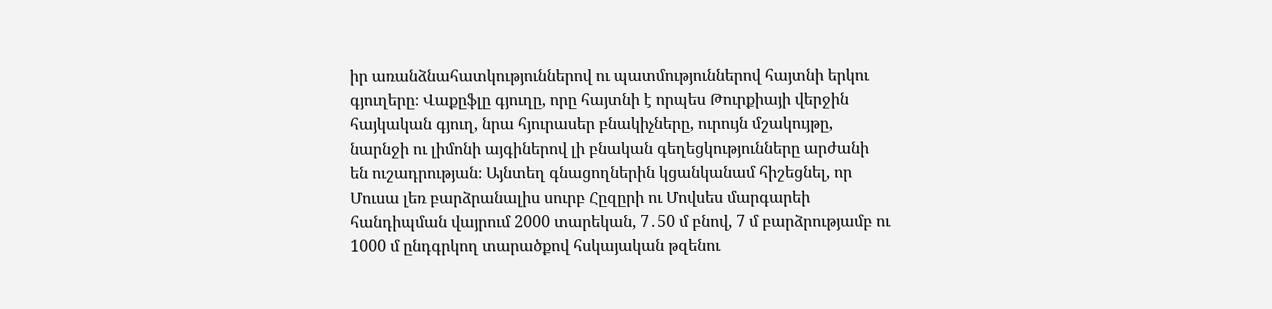իր առանձնահատկություններով ու պատմություններով հայտնի երկու գյուղերը։ Վաքըֆլը գյուղը, որը հայտնի է որպես Թուրքիայի վերջին հայկական գյուղ, նրա հյուրասեր բնակիչները, ուրույն մշակույթը, նարնջի ու լիմոնի այգիներով լի բնական գեղեցկությունները արժանի են ուշադրության։ Այնտեղ գնացողներին կցանկանամ հիշեցնել, որ Մուսա լեռ բարձրանալիս սուրբ Հըզըրի ու Մովսես մարգարեի հանդիպման վայրում 2000 տարեկան, 7․50 մ բնով, 7 մ բարձրությամբ ու 1000 մ ընդգրկող տարածքով հսկայական թզենու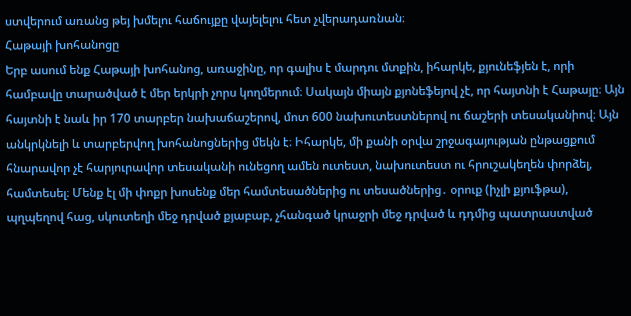ստվերում առանց թեյ խմելու հաճույքը վայելելու հետ չվերադառնան։
Հաթայի խոհանոցը
Երբ ասում ենք Հաթայի խոհանոց, առաջինը, որ գալիս է մարդու մտքին, իհարկե, քյունեֆյեն է, որի համբավը տարածված է մեր երկրի չորս կողմերում։ Սակայն միայն քյոնեֆեյով չէ, որ հայտնի է Հաթայը։ Այն հայտնի է նաև իր 170 տարբեր նախաճաշերով, մոտ 600 նախուտեստներով ու ճաշերի տեսականիով։ Այն անկրկնելի և տարբերվող խոհանոցներից մեկն է։ Իհարկե, մի քանի օրվա շրջագայության ընթացքում հնարավոր չէ հարյուրավոր տեսականի ունեցող ամեն ուտեստ, նախուտեստ ու հրուշակեղեն փորձել, համտեսել։ Մենք էլ մի փոքր խոսենք մեր համտեսածներից ու տեսածներից․ օրուք (իչլի քյուֆթա), պղպեղով հաց, սկուտեղի մեջ դրված քյաբաբ, չհանգած կրաջրի մեջ դրված և դդմից պատրաստված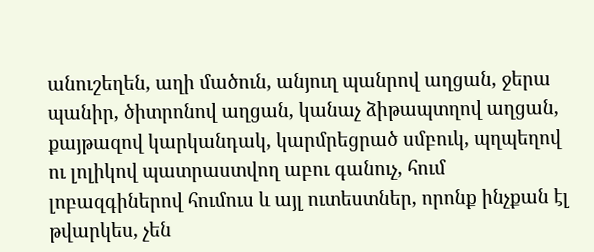անուշեղեն, աղի մածուն, անյուղ պանրով աղցան, ջերա պանիր, ծիտրոնով աղցան, կանաչ ձիթապտղով աղցան, քայթազով կարկանդակ, կարմրեցրած սմբուկ, պղպեղով ու լոլիկով պատրաստվող աբու գանուչ, հում լոբազգիներով հումուս և այլ ուտեստներ, որոնք ինչքան էլ թվարկես, չեն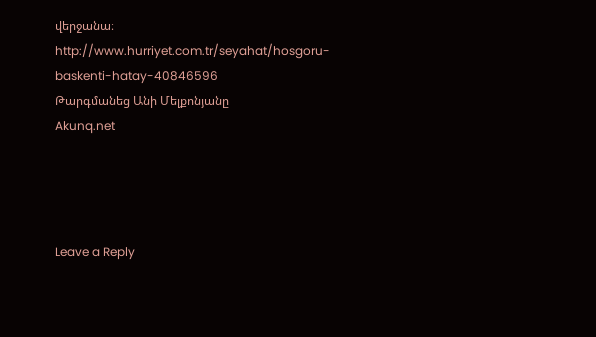վերջանա։
http://www.hurriyet.com.tr/seyahat/hosgoru-baskenti-hatay-40846596
Թարգմանեց Անի Մելքոնյանը
Akunq.net




Leave a Reply